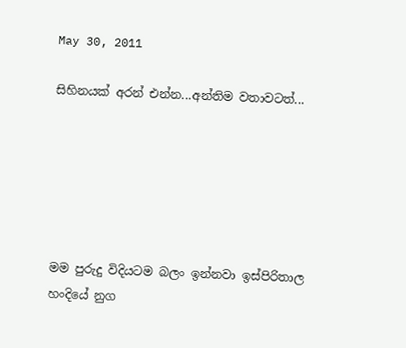May 30, 2011

සිහිනයක් අරන් එන්න...අන්තිම වතාවටත්...






මම පුරුදු විදියටම බලං ඉන්නවා ඉස්පිරිතාල හංදියේ නුග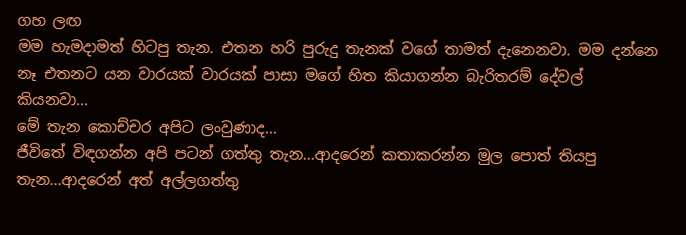ගහ ලඟ
මම හැමදාමත් හිටපු තැන. එතන හරි පුරුදු තැනක් වගේ තාමත් දැනෙ‍නවා. මම දන්නෙ නෑ එතනට යන වාරයක් වාරයක් පාසා මගේ හිත කියාගන්න බැරිතරම් දේවල් කියනවා...
මේ තැන කොච්චර අපිට ලංවුණාද...
ජීවිතේ විඳගන්න අපි පටන් ගත්තු තැන...ආදරෙන් කතාකරන්න මුල පොත් තියපු තැන...ආදරෙන් අත් අල්ලගත්තු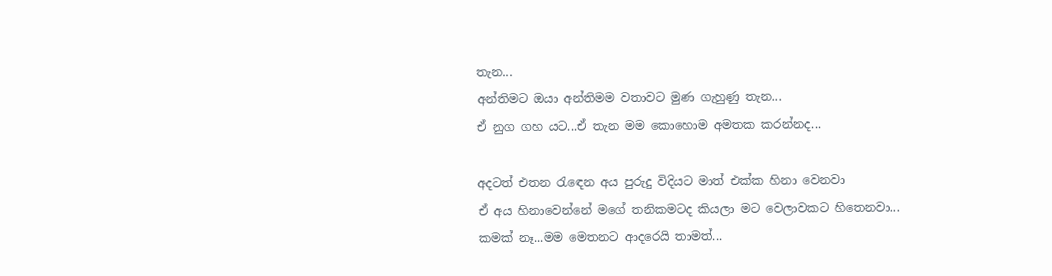තැන...
අන්තිමට ඔයා අන්තිමම වතාවට මුණ ගැහුණු තැන...
ඒ නුග ගහ යට...ඒ තැන මම කොහොම අමතක කරන්නද...

අදටත් එතන රැඳෙන අය පුරුදු විදියට මාත් එක්ක හිනා වෙනවා
ඒ අය හිනාවෙන්නේ මගේ තනිකමටද කියලා මට වෙලාවකට හිතෙනවා...
කමක් නෑ...මම මෙතනට ආදරෙයි තාමත්...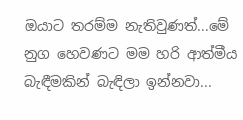ඔයාට තරම්ම නැතිවුණත්...මේ නුග හෙවණට මම හරි ආත්මීය
බැඳීමකින් බැඳිලා ඉන්නවා...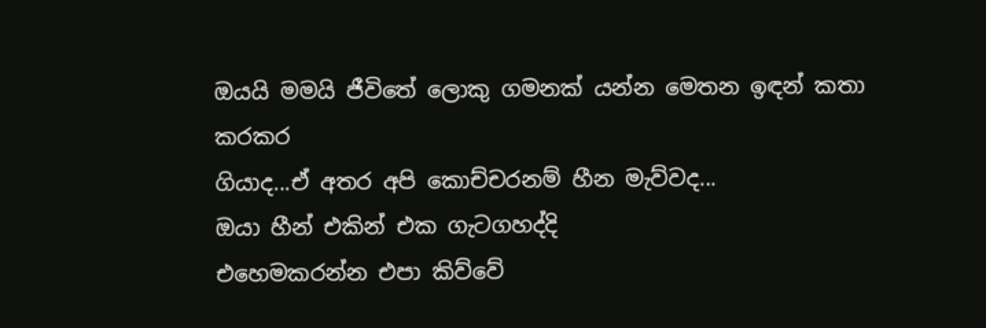ඔයයි මමයි ජීවිතේ ලොකු ගමනක් යන්න මෙතන ඉඳන් කතා කරකර
ගියාද...ඒ අතර අපි කොච්චරනම් හීන මැව්වද...
ඔයා හීන් එකින් එක ගැටගහද්දි
එහෙමකරන්න එපා කිව්වේ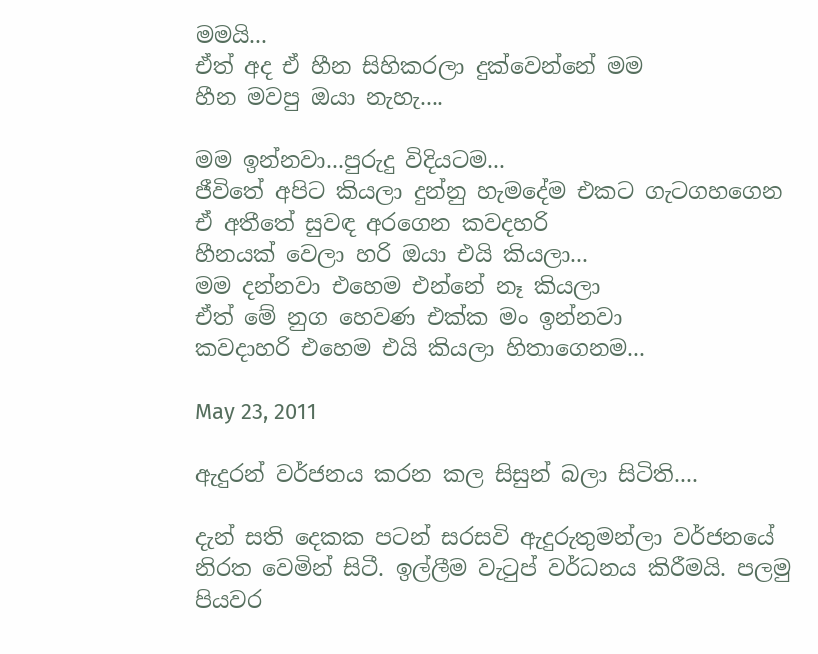මමයි...
ඒත් අද ඒ හීන සිහිකරලා දුක්වෙන්නේ මම
හීන මවපු ඔයා නැහැ....

මම ඉන්නවා...පුරුදු විදියටම...
ජීවිතේ අපිට කියලා දුන්නු හැමදේම එකට ගැටගහගෙන
ඒ අතීතේ සුවඳ අරගෙන කවදහරි
හීනයක් වෙලා හරි ඔයා එයි කියලා...
මම දන්නවා එහෙම එන්නේ නෑ කියලා
ඒත් මේ නුග හෙවණ එක්ක මං ඉන්නවා
කවදාහරි එහෙම එයි කියලා හිතාගෙනම...

May 23, 2011

ඇදුරන් වර්ජනය කරන කල සිසුන් බලා සිටිති....

දැන් සති දෙකක පටන් සරසවි ඇදුරුතුමන්ලා වර්ජනයේ නිරත වෙමින් සිටී. ඉල්ලීම වැටුප් වර්ධනය කිරීමයි. පලමු පියවර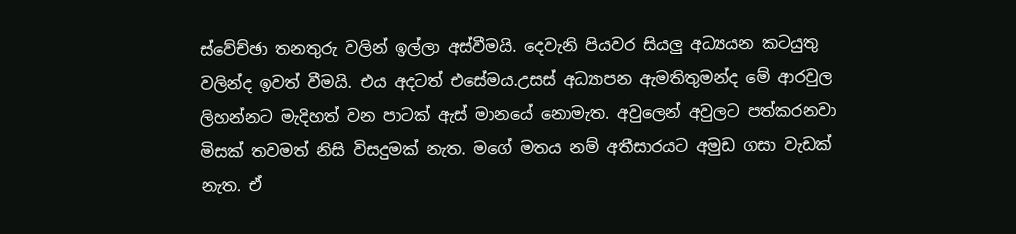ස්වේච්ඡා තනතුරු වලින් ඉල්ලා අස්වීමයි. දෙවැනි පියවර සියලු අධ්‍යයන කටයුතු වලින්ද ඉවත් වීමයි. එය අදටත් එසේමය.උසස් අධ්‍යාපන ඇමතිතුමන්ද මේ ආරවුල ලිහන්නට මැදිහත් වන පාටක් ඇස් මානයේ නොමැත. අවුලෙන් අවුලට පත්කරනවා මිසක් තවමත් නිසි විසදුමක් නැත. මගේ මතය නම් අතීසාරයට අමුඩ ගසා වැඩක් නැත. ඒ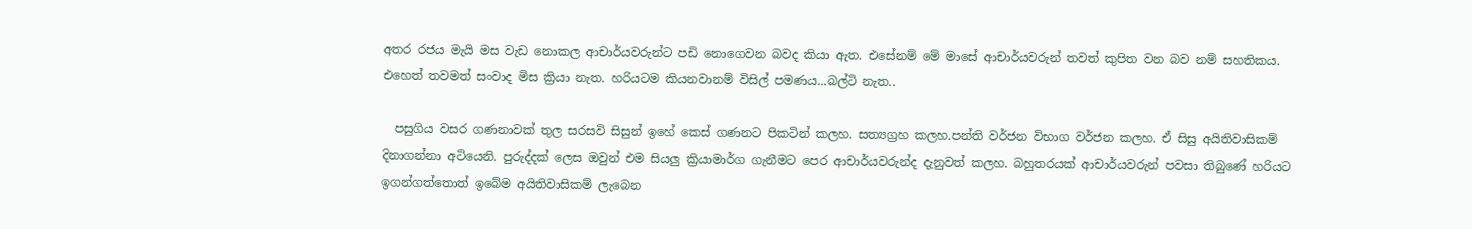අතර රජය මැයි මස වැඩ නොකල ආචාර්යවරුන්ට පඩි නොගෙවන බවද කියා ඇත. එසේනම් මේ මාසේ ආචාර්යවරුන් තවත් කුපිත වන බව නම් සහතිකය. එහෙත් තවමත් සංවාද මිස ක්‍රියා නැත. හරියටම කියනවානම් විසිල් පමණය...බල්ටි නැත..

  පසුගිය වසර ගණනාවක් තුල සරසවි සිසුන් ඉහේ කෙස් ගණනට පිකටින් කලහ. සත්‍යග්‍රහ කලහ.පන්ති වර්ජන විභාග වර්ජන කලහ. ඒ සිසු අයිතිවාසිකම් දිනාගන්නා අටියෙනි. පුරුද්දක් ලෙස ඔවුන් එම සියලු ක්‍රියාමාර්ග ගැනීමට පෙර ආචාර්යවරුන්ද දැනුවත් කලහ. බහුතරයක් ආචාර්යවරුන් පවසා තිබුණේ හරියට ඉගන්ගත්තොත් ඉබේම අයිතිවාසිකම් ලැබෙන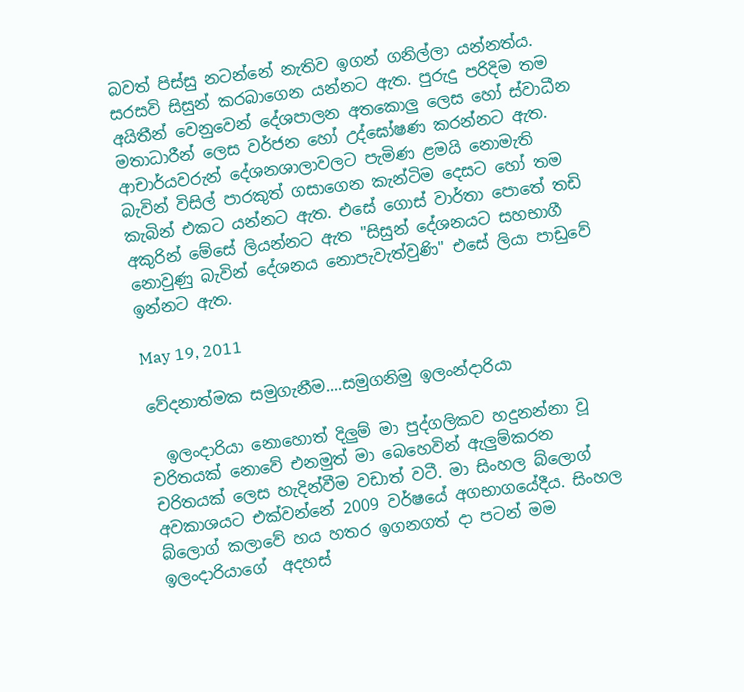බවත් පිස්සු නටන්නේ නැතිව ඉගන් ගනිල්ලා යන්නත්ය. සරසවි සිසුන් කරබාගෙන යන්නට ඇත. පුරුදු පරිදිම තම අයිතීන් වෙනුවෙන් දේශපාලන අතකොලු ලෙස හෝ ස්වාධීන මතාධාරීන් ලෙස වර්ජන හෝ උද්ඝෝෂණ කරන්නට ඇත. ආචාර්යවරුන් දේශනශාලාවලට පැමිණ ළමයි නොමැති බැවින් විසිල් පාරකුත් ගසාගෙන කැන්ටිම දෙසට හෝ තම කැබින් එකට යන්නට ඇත. එසේ ගොස් වාර්තා පොතේ තඩි අකුරින් මේසේ ලියන්නට ඇත "සිසුන් දේශනයට සහභාගී නොවුණු බැවින් දේශනය නොපැවැත්වුණි" එසේ ලියා පාඩුවේ ඉන්නට ඇත.

May 19, 2011

වේදනාත්මක සමුගැනීම....සමුගනිමු ඉලංන්දාරියා

  ඉලංදාරියා නොහොත් දිලුම් මා පුද්ගලිකව හදුනන්නා වූ චරිතයක් නොවේ එනමුත් මා බෙහෙවින් ඇලුම්කරන චරිතයක් ලෙස හැදින්වීම වඩාත් වටී. මා සිංහල බ්ලොග් අවකාශයට එක්වන්නේ 2009 වර්ෂයේ අගභාගයේදීය. සිංහල බ්ලොග් කලාවේ හය හතර ඉගනගත් දා පටන් මම ඉලංදාරියාගේ  අදහස්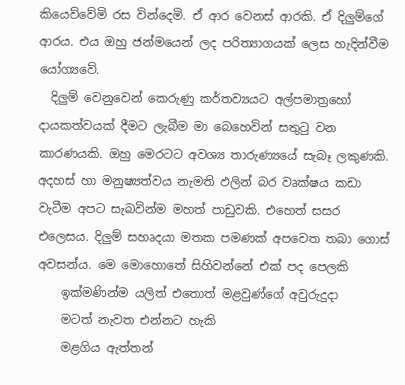කියෙව්වේමි රස වින්දෙමි. ඒ ආර වෙනස් ආරකි. ඒ දිලුම්ගේ ආරය. එය ඔහු ජන්මයෙන් ලද පරිත්‍යාගයක් ලෙස හැදින්වීම යෝග්‍යවේ.
  දිලුම් වෙනුවෙන් කෙරුණු කර්තව්‍යයට අල්පමාත්‍රහෝ දායකත්වයක් දීමට ලැබීම මා බෙහෙවින් සතුටු වන කාරණයකි. ඔහු මෙරටට අවශ්‍ය තාරුණ්‍යයේ සැබෑ ලකුණකි. අදහස් හා මනුෂ්‍යත්වය නැමති ඵලින් බර වෘක්ෂය කඩා වැටීම අපට සැබවින්ම මහත් පාඩුවකි. එහෙත් සසර එලෙසය. දිලුම් සහෘදයා මතක පමණක් අපවෙත තබා ගොස් අවසන්ය. මෙ මොහොතේ සිහිවන්නේ එක් පද පෙලකි
    ඉක්මණින්ම යලිත් එතොත් මළවුණ්ගේ අවුරුදුදා
    මටත් නැවත එන්නට හැකි
    මළගිය ඇත්තන්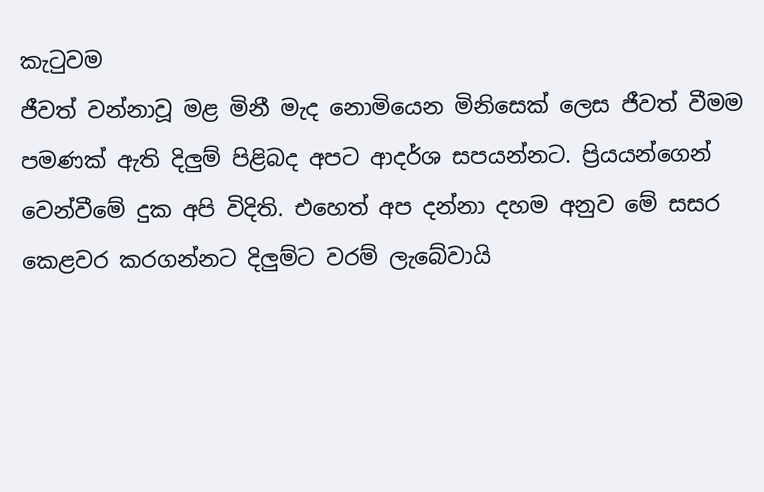කැටුවම
ජීවත් වන්නාවූ මළ මිනී මැද නොමියෙන මිනිසෙක් ලෙස ජීවත් වීමම පමණක් ඇති දිලුම් පිළිබද අපට ආදර්ශ සපයන්නට. ප්‍රියයන්ගෙන් වෙන්වීමේ දුක අපි විදිති. එහෙත් අප දන්නා දහම අනුව මේ සසර කෙළවර කරගන්නට දිලුම්ට වරම් ලැබේවායි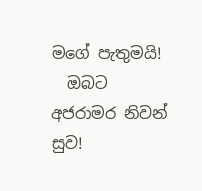මගේ පැතුමයි!
  ඔබට අජරාමර නිවන් සුව!